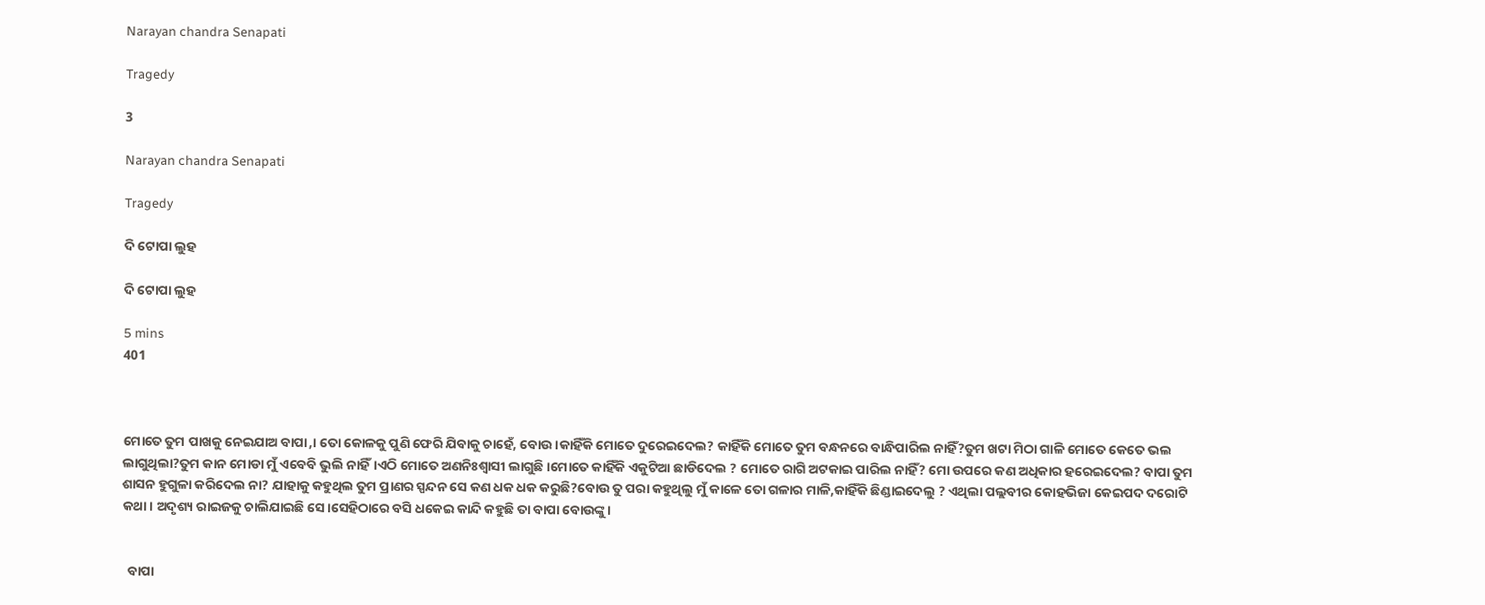Narayan chandra Senapati

Tragedy

3

Narayan chandra Senapati

Tragedy

ଦି ଟୋପା ଲୁହ

ଦି ଟୋପା ଲୁହ

5 mins
401



ମୋତେ ତୁମ ପାଖକୁ ନେଇଯାଅ ବାପା,। ତୋ କୋଳକୁ ପୁଣି ଫେରି ଯିବାକୁ ଚାହେଁ, ବୋଉ।କାହିଁକି ମୋତେ ଦୁରେଇଦେଲ? କାହିଁକି ମୋତେ ତୁମ ବନ୍ଧନରେ ବାନ୍ଧିପାରିଲ ନାହିଁ?ତୁମ ଖଟା ମିଠା ଗାଳି ମୋତେ କେତେ ଭଲ ଲାଗୁଥିଲା?ତୁମ କାନ ମୋଡା ମୁଁ ଏବେବି ଭୁଲି ନାହିଁ।ଏଠି ମୋତେ ଅଣନିଃଶ୍ଵାସୀ ଲାଗୁଛି।ମୋତେ କାହିଁକି ଏକୁଟିଆ ଛାଡିଦେଲ ? ମୋତେ ରାଗି ଅଟକାଇ ପାରିଲ ନାହିଁ? ମୋ ଉପରେ କଣ ଅଧିକାର ହରେଇଦେଲ? ବାପା ତୁମ ଶାସନ ହୁଗୁଳା କରିଦେଲ ନା? ଯାହାକୁ କହୁଥିଲ ତୁମ ପ୍ରାଣର ସ୍ପନ୍ଦନ ସେ କଣ ଧକ ଧକ କରୁଛି?ବୋଉ ତୁ ପରା କହୁଥିଲୁ ମୁଁ କାଳେ ତୋ ଗଳାର ମାଳି,କାହିଁକି ଛିଣ୍ଡାଇଦେଲୁ ? ଏଥିଲା ପଲ୍ଲବୀର କୋହଭିଜା କେଇପଦ ଦରୋଟି କଥା। ଅଦୃଶ୍ୟ ରାଇଜକୁ ଚାଲିଯାଇଛି ସେ।ସେହିଠାରେ ବସି ଧକେଇ କାନ୍ଦି କହୁଛି ତା ବାପା ବୋଉଙ୍କୁ।


  ବାପା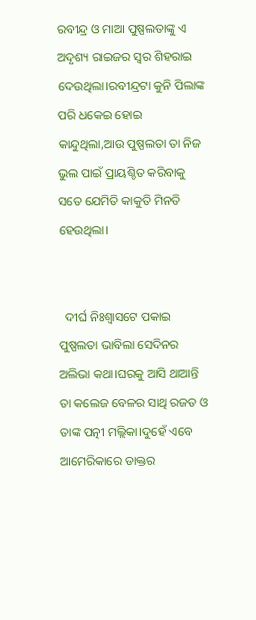ରବୀନ୍ଦ୍ର ଓ ମାଆ ପୁଷ୍ପଲତାଙ୍କୁ ଏ ଅଦୃଶ୍ୟ ରାଇଜର ସ୍ୱର ଶିହରାଇ ଦେଉଥିଲା।ରବୀନ୍ଦ୍ରଟା କୁନି ପିଲାଙ୍କ ପରି ଧକେଇ ହୋଇ କାନ୍ଦୁଥିଲା,ଆଉ ପୁଷ୍ପଲତା ତା ନିଜ ଭୁଲ ପାଇଁ ପ୍ରାୟଶ୍ଚିତ କରିବାକୁ ସତେ ଯେମିତି କାକୁତି ମିନତି ହେଉଥିଲା।


  ଦୀର୍ଘ ନିଃଶ୍ୱାସଟେ ପକାଇ ପୁଷ୍ପଲତା ଭାବିଲା ସେଦିନର ଅଲିଭା କଥା।ଘରକୁ ଆସି ଥାଆନ୍ତି ତା କଲେଜ ବେଳର ସାଥି ରଜତ ଓ ତାଙ୍କ ପତ୍ନୀ ମଲ୍ଲିକା।ଦୁହେଁ ଏବେ ଆମେରିକାରେ ଡାକ୍ତର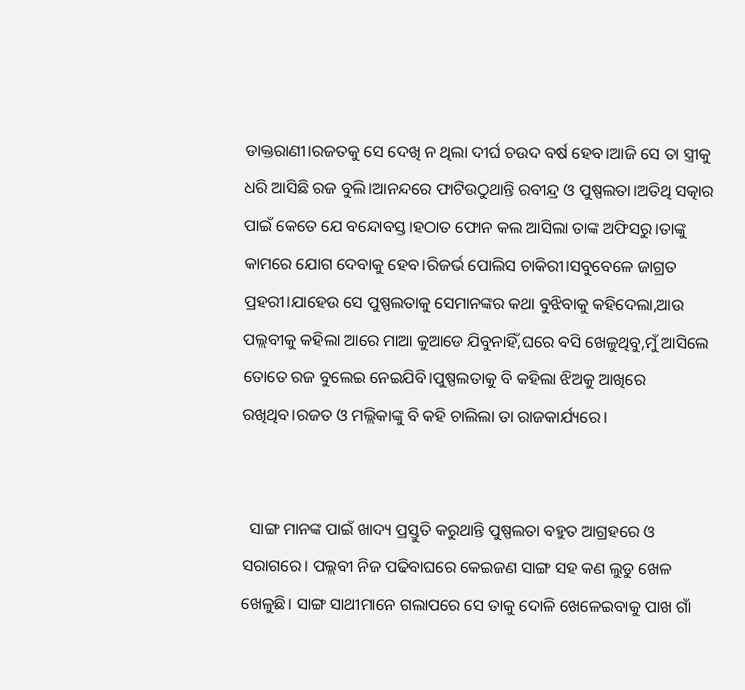ଡାକ୍ତରାଣୀ।ରଜତକୁ ସେ ଦେଖି ନ ଥିଲା ଦୀର୍ଘ ଚଉଦ ବର୍ଷ ହେବ।ଆଜି ସେ ତା ସ୍ତ୍ରୀକୁ ଧରି ଆସିଛି ରଜ ବୁଲି।ଆନନ୍ଦରେ ଫାଟିଉଠୁଥାନ୍ତି ରବୀନ୍ଦ୍ର ଓ ପୁଷ୍ପଲତା।ଅତିଥି ସତ୍କାର ପାଇଁ କେତେ ଯେ ବନ୍ଦୋବସ୍ତ।ହଠାତ ଫୋନ କଲ ଆସିଲା ତାଙ୍କ ଅଫିସରୁ।ତାଙ୍କୁ କାମରେ ଯୋଗ ଦେବାକୁ ହେବ।ରିଜର୍ଭ ପୋଲିସ ଚାକିରୀ।ସବୁବେଳେ ଜାଗ୍ରତ ପ୍ରହରୀ।ଯାହେଉ ସେ ପୁଷ୍ପଲତାକୁ ସେମାନଙ୍କର କଥା ବୁଝିବାକୁ କହିଦେଲା,ଆଉ ପଲ୍ଲବୀକୁ କହିଲା ଆରେ ମାଆ କୁଆଡେ ଯିବୁନାହିଁ,ଘରେ ବସି ଖେଳୁଥିବୁ,ମୁଁ ଆସିଲେ ତୋତେ ରଜ ବୁଲେଇ ନେଇଯିବି।ପୁଷ୍ପଲତାକୁ ବି କହିଲା ଝିଅକୁ ଆଖିରେ ରଖିଥିବ।ରଜତ ଓ ମଲ୍ଲିକାଙ୍କୁ ବି କହି ଚାଲିଲା ତା ରାଜକାର୍ଯ୍ୟରେ।


  ସାଙ୍ଗ ମାନଙ୍କ ପାଇଁ ଖାଦ୍ୟ ପ୍ରସ୍ତୁତି କରୁଥାନ୍ତି ପୁଷ୍ପଲତା ବହୁତ ଆଗ୍ରହରେ ଓ ସରାଗରେ। ପଲ୍ଲବୀ ନିଜ ପଢିବାଘରେ କେଇଜଣ ସାଙ୍ଗ ସହ କଣ ଲୁଡୁ ଖେଳ ଖେଳୁଛି। ସାଙ୍ଗ ସାଥୀମାନେ ଗଲାପରେ ସେ ତାକୁ ଦୋଳି ଖେଳେଇବାକୁ ପାଖ ଗାଁ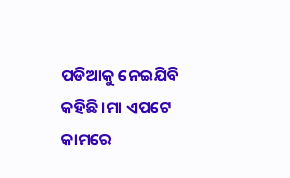ପଡିଆକୁ ନେଇଯିବି କହିଛି।ମା ଏପଟେ କାମରେ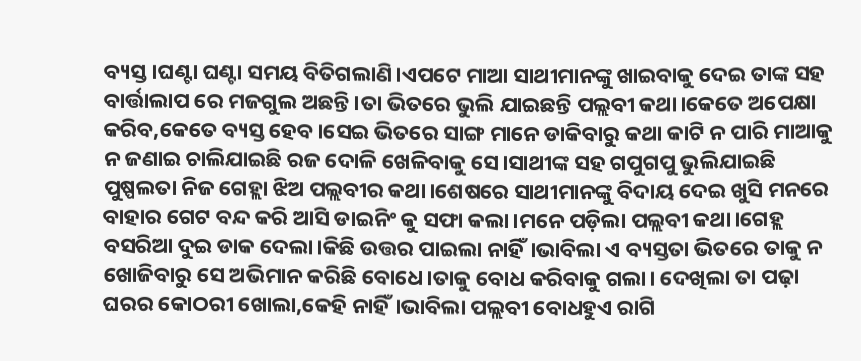ବ୍ୟସ୍ତ।ଘଣ୍ଟା ଘଣ୍ଟା ସମୟ ବିତିଗଲାଣି।ଏପଟେ ମାଆ ସାଥୀମାନଙ୍କୁ ଖାଇବାକୁ ଦେଇ ତାଙ୍କ ସହ ବାର୍ତ୍ତାଲାପ ରେ ମଜଗୁଲ ଅଛନ୍ତି।ତା ଭିତରେ ଭୁଲି ଯାଇଛନ୍ତି ପଲ୍ଲବୀ କଥା।କେତେ ଅପେକ୍ଷା କରିବ,କେତେ ବ୍ୟସ୍ତ ହେବ।ସେଇ ଭିତରେ ସାଙ୍ଗ ମାନେ ଡାକିବାରୁ କଥା କାଟି ନ ପାରି ମାଆକୁ ନ ଜଣାଇ ଚାଲିଯାଇଛି ରଜ ଦୋଳି ଖେଳିବାକୁ ସେ।ସାଥୀଙ୍କ ସହ ଗପୁଗପୁ ଭୁଲିଯାଇଛି ପୁଷ୍ପଲତା ନିଜ ଗେହ୍ଲା ଝିଅ ପଲ୍ଲବୀର କଥା।ଶେଷରେ ସାଥୀମାନଙ୍କୁ ବିଦାୟ ଦେଇ ଖୁସି ମନରେ ବାହାର ଗେଟ ବନ୍ଦ କରି ଆସି ଡାଇନିଂ କୁ ସଫା କଲା।ମନେ ପଡ଼ିଲା ପଲ୍ଲବୀ କଥା।ଗେହ୍ଲ ବସରିଆ ଦୁଇ ଡାକ ଦେଲା।କିଛି ଉତ୍ତର ପାଇଲା ନାହିଁ।ଭାବିଲା ଏ ବ୍ୟସ୍ତତା ଭିତରେ ତାକୁ ନ ଖୋଜିବାରୁ ସେ ଅଭିମାନ କରିଛି ବୋଧେ।ତାକୁ ବୋଧ କରିବାକୁ ଗଲା। ଦେଖିଲା ତା ପଢ଼ା ଘରର କୋଠରୀ ଖୋଲା,କେହି ନାହିଁ।ଭାବିଲା ପଲ୍ଲବୀ ବୋଧହୁଏ ରାଗି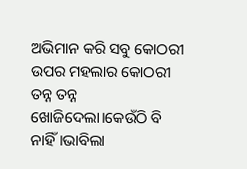ଅଭିମାନ କରି ସବୁ କୋଠରୀ ଉପର ମହଲାର କୋଠରୀ ତନ୍ନ ତନ୍ନ ଖୋଜିଦେଲା।କେଉଁଠି ବି ନାହିଁ।ଭାବିଲା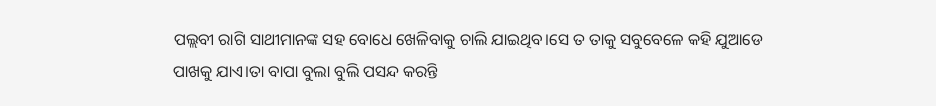ପଲ୍ଲବୀ ରାଗି ସାଥୀମାନଙ୍କ ସହ ବୋଧେ ଖେଳିବାକୁ ଚାଲି ଯାଇଥିବ।ସେ ତ ତାକୁ ସବୁବେଳେ କହି ଯୁଆଡେ ପାଖକୁ ଯାଏ।ତା ବାପା ବୁଲା ବୁଲି ପସନ୍ଦ କରନ୍ତି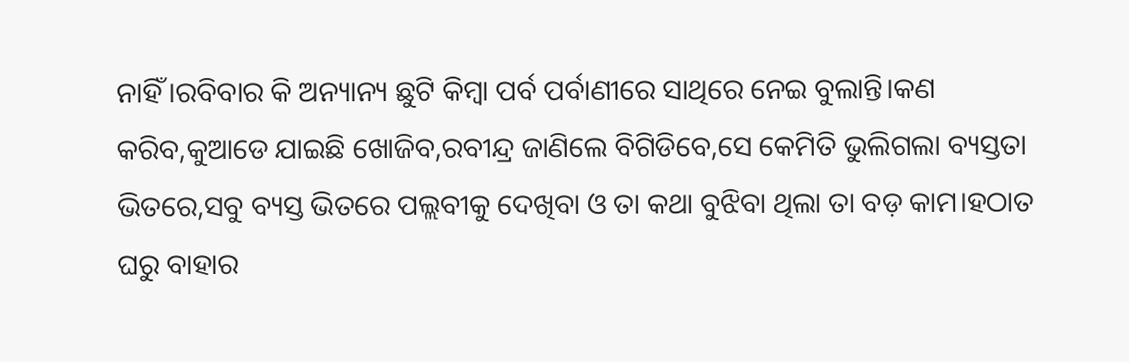ନାହିଁ।ରବିବାର କି ଅନ୍ୟାନ୍ୟ ଛୁଟି କିମ୍ବା ପର୍ବ ପର୍ବାଣୀରେ ସାଥିରେ ନେଇ ବୁଲାନ୍ତି।କଣ କରିବ,କୁଆଡେ ଯାଇଛି ଖୋଜିବ,ରବୀନ୍ଦ୍ର ଜାଣିଲେ ବିଗିଡିବେ,ସେ କେମିତି ଭୁଲିଗଲା ବ୍ୟସ୍ତତା ଭିତରେ,ସବୁ ବ୍ୟସ୍ତ ଭିତରେ ପଲ୍ଲବୀକୁ ଦେଖିବା ଓ ତା କଥା ବୁଝିବା ଥିଲା ତା ବଡ଼ କାମ।ହଠାତ ଘରୁ ବାହାର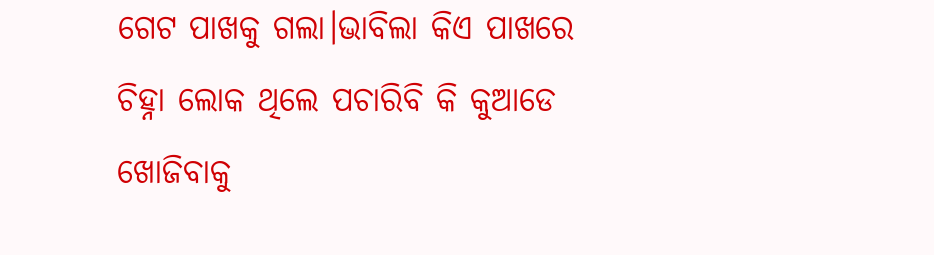ଗେଟ ପାଖକୁ ଗଲା।ଭାବିଲା କିଏ ପାଖରେ ଚିହ୍ନା ଲୋକ ଥିଲେ ପଚାରିବି କି କୁଆଡେ ଖୋଜିବାକୁ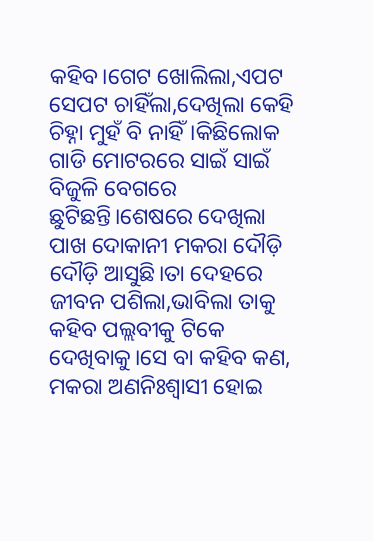କହିବ।ଗେଟ ଖୋଲିଲା,ଏପଟ ସେପଟ ଚାହିଁଲା,ଦେଖିଲା କେହି ଚିହ୍ନା ମୁହଁ ବି ନାହିଁ।କିଛିଲୋକ ଗାଡି ମୋଟରରେ ସାଇଁ ସାଇଁ ବିଜୁଳି ବେଗରେ ଛୁଟିଛନ୍ତି।ଶେଷରେ ଦେଖିଲା ପାଖ ଦୋକାନୀ ମକରା ଦୌଡ଼ି ଦୌଡ଼ି ଆସୁଛି।ତା ଦେହରେ ଜୀବନ ପଶିଲା,ଭାବିଲା ତାକୁ କହିବ ପଲ୍ଲବୀକୁ ଟିକେ ଦେଖିବାକୁ।ସେ ବା କହିବ କଣ, ମକରା ଅଣନିଃଶ୍ଵାସୀ ହୋଇ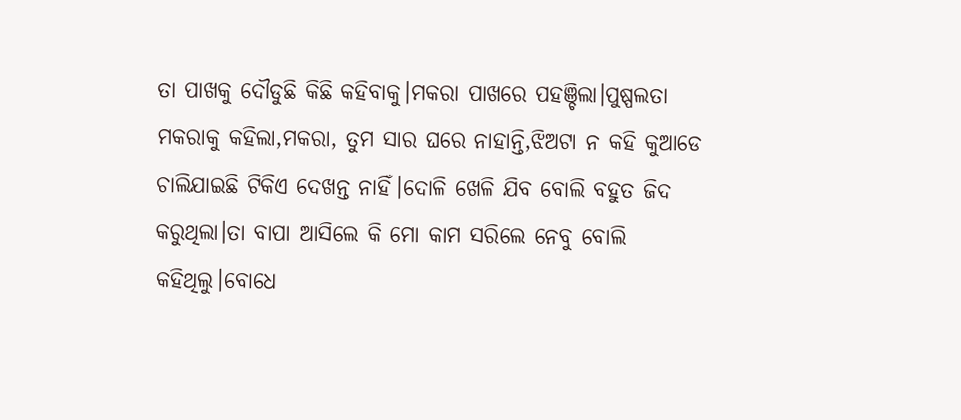ତା ପାଖକୁ ଦୌଡୁଛି କିଛି କହିବାକୁ।ମକରା ପାଖରେ ପହଞ୍ଚିଲା।ପୁଷ୍ପଲତା ମକରାକୁ କହିଲା,ମକରା, ତୁମ ସାର ଘରେ ନାହାନ୍ତି,ଝିଅଟା ନ କହି କୁଆଡେ ଚାଲିଯାଇଛି ଟିକିଏ ଦେଖନ୍ତ ନାହିଁ।ଦୋଳି ଖେଳି ଯିବ ବୋଲି ବହୁତ ଜିଦ କରୁଥିଲା।ତା ବାପା ଆସିଲେ କି ମୋ କାମ ସରିଲେ ନେବୁ ବୋଲି କହିଥିଲୁ।ବୋଧେ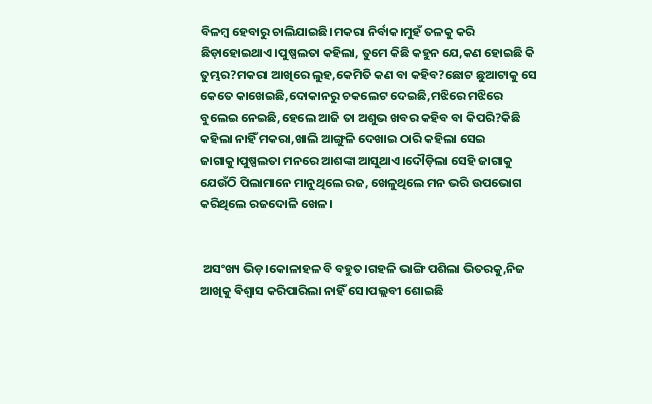ବିଳମ୍ବ ହେବାରୁ ଚାଲିଯାଇଛି।ମକରା ନିର୍ବାକ।ମୁହଁ ତଳକୁ କରି ଛିଡ଼ାହୋଇଥାଏ।ପୁଷ୍ପଲତା କହିଲା, ତୁମେ କିଛି କହୁନ ଯେ,କଣ ହୋଇଛି କି ତୁମ୍ଭର?ମକରା ଆଖିରେ ଲୁହ,କେମିତି କଣ ବା କହିବ?ଛୋଟ ଛୁଆଟାକୁ ସେ କେତେ କାଖେଇଛି,ଦୋକାନରୁ ଚକଲେଟ ଦେଇଛି,ମଝିରେ ମଝିରେ ବୁଲେଇ ନେଇଛି,ହେଲେ ଆଜି ତା ଅଶୁଭ ଖବର କହିବ ବା କିପରି?କିଛି କହିଲା ନାହିଁ ମକରା,ଖାଲି ଆଙ୍ଗୁଳି ଦେଖାଇ ଠାରି କହିଲା ସେଇ ଜାଗାକୁ।ପୁଷ୍ପଲତା ମନରେ ଆଶଙ୍କା ଆସୁଥାଏ।ଦୌଡ଼ିଲା ସେହି ଜାଗାକୁ ଯେଉଁଠି ପିଲାମାନେ ମାନୁଥିଲେ ରଜ, ଖେଳୁଥିଲେ ମନ ଭରି ଉପଭୋଗ କରିଥିଲେ ରଜଦୋଳି ଖେଳ।


 ଅସଂଖ୍ୟ ଭିଡ଼।କୋଳାହଳ ବି ବହୁତ।ଗହଳି ଭାଙ୍ଗି ପଶିଲା ଭିତରକୁ,ନିଜ ଆଖିକୁ ଵିଶ୍ଵାସ କରିପାରିଲା ନାହିଁ ସେ।ପଲ୍ଲବୀ ଶୋଇଛି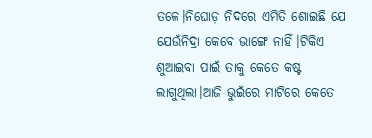ତଳେ।ନିଘୋଡ଼ ନିଦରେ ଏମିତି ଶୋଇଛି ଯେ ଯେଉଁନିଦ୍ରା କେବେ ଭାଙ୍ଗେ ନାହିଁ।ଟିକିଏ ଶୁଆଇବା ପାଇଁ ତାକୁ କେତେ କଷ୍ଟ ଲାଗୁଥିଲା।ଆଜି ଭୁଇଁରେ ମାଟିରେ କେତେ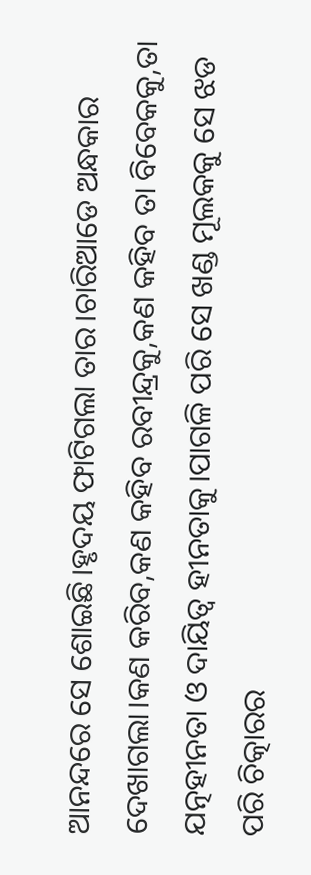ଆନନ୍ଦରେ ସେ ଶୋଇଛି।ହୃଦୟ ଫାଟିଗଲା ତାର।ଚାରିଆଡେ ଅନ୍ଧକାର ଦେଖାଗଲା।କଣ କରିବ,କଣ କହିବ ରବୀନ୍ଦ୍ରକୁ,କଣ କହିବ ତା ବିବେକକୁ,ତା ଯତ୍ନହୀନତା ଓ ଦାୟିତ୍ୱ ହୀନତାକୁ।ପାଗଳି ପରି ସେ ଖଣ୍ଡ ମୂଲକକୁ ସେ ଝଡ ପରି ଚିତ୍କାରର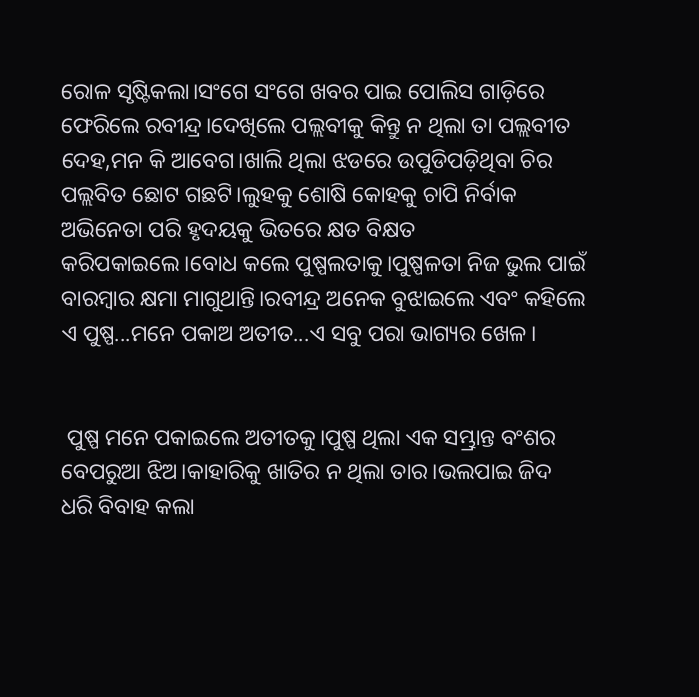ରୋଳ ସୃଷ୍ଟିକଲା।ସଂଗେ ସଂଗେ ଖବର ପାଇ ପୋଲିସ ଗାଡ଼ିରେ ଫେରିଲେ ରବୀନ୍ଦ୍ର।ଦେଖିଲେ ପଲ୍ଲବୀକୁ କିନ୍ତୁ ନ ଥିଲା ତା ପଲ୍ଲବୀତ ଦେହ,ମନ କି ଆବେଗ।ଖାଲି ଥିଲା ଝଡରେ ଉପୁଡିପଡ଼ିଥିବା ଚିର ପଲ୍ଲବିତ ଛୋଟ ଗଛଟି।ଲୁହକୁ ଶୋଷି କୋହକୁ ଚାପି ନିର୍ବାକ ଅଭିନେତା ପରି ହୃଦୟକୁ ଭିତରେ କ୍ଷତ ବିକ୍ଷତ କରିପକାଇଲେ।ବୋଧ କଲେ ପୁଷ୍ପଲତାକୁ।ପୁଷ୍ପଳତା ନିଜ ଭୁଲ ପାଇଁ ବାରମ୍ବାର କ୍ଷମା ମାଗୁଥାନ୍ତି।ରବୀନ୍ଦ୍ର ଅନେକ ବୁଝାଇଲେ ଏବଂ କହିଲେ ଏ ପୁଷ୍ପ...ମନେ ପକାଅ ଅତୀତ...ଏ ସବୁ ପରା ଭାଗ୍ୟର ଖେଳ।


 ପୁଷ୍ପ ମନେ ପକାଇଲେ ଅତୀତକୁ।ପୁଷ୍ପ ଥିଲା ଏକ ସମ୍ଭ୍ରାନ୍ତ ବଂଶର ବେପରୁଆ ଝିଅ।କାହାରିକୁ ଖାତିର ନ ଥିଲା ତାର।ଭଲପାଇ ଜିଦ ଧରି ବିବାହ କଲା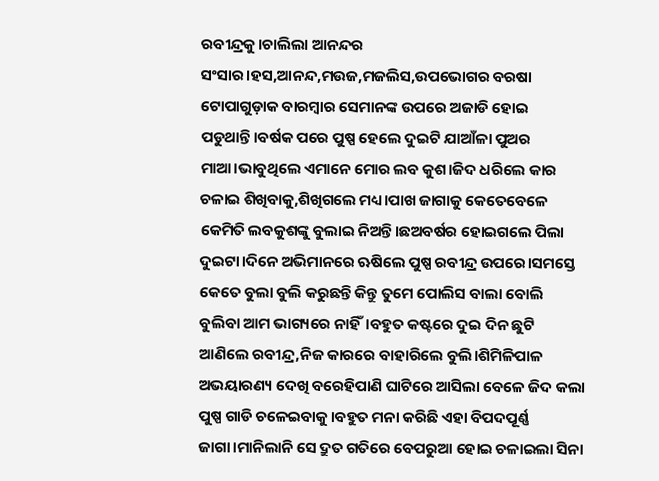ରବୀନ୍ଦ୍ରକୁ।ଚାଲିଲା ଆନନ୍ଦର ସଂସାର।ହସ,ଆନନ୍ଦ,ମଉଜ,ମଜଲିସ,ଉପଭୋଗର ବରଷା ଟୋପାଗୁଡ଼ାକ ବାରମ୍ବାର ସେମାନଙ୍କ ଉପରେ ଅଜାଡି ହୋଇ ପଡୁଥାନ୍ତି।ବର୍ଷକ ପରେ ପୁଷ୍ପ ହେଲେ ଦୁଇଟି ଯାଆଁଳା ପୁଅର ମାଆ।ଭାବୁଥିଲେ ଏମାନେ ମୋର ଲବ କୁଶ।ଜିଦ ଧରିଲେ କାର ଚଳାଇ ଶିଖିବାକୁ,ଶିଖିଗଲେ ମଧ୍ୟ।ପାଖ ଜାଗାକୁ କେତେବେଳେ କେମିତି ଲବକୁଶଙ୍କୁ ବୁଲାଇ ନିଅନ୍ତି।ଛଅବର୍ଷର ହୋଇଗଲେ ପିଲା ଦୁଇଟା।ଦିନେ ଅଭିମାନରେ ଋଷିଲେ ପୁଷ୍ପ ରବୀନ୍ଦ୍ର ଉପରେ।ସମସ୍ତେ କେତେ ବୁଲା ବୁଲି କରୁଛନ୍ତି କିନ୍ତୁ ତୁମେ ପୋଲିସ ବାଲା ବୋଲି ବୁଲିବା ଆମ ଭାଗ୍ୟରେ ନାହିଁ।ବହୁତ କଷ୍ଟରେ ଦୁଇ ଦିନ ଛୁଟି ଆଣିଲେ ରବୀନ୍ଦ୍ର,ନିଜ କାରରେ ବାହାରିଲେ ବୁଲି।ଶିମିଳିପାଳ ଅଭୟାରଣ୍ୟ ଦେଖି ବରେହିପାଣି ଘାଟିରେ ଆସିଲା ବେଳେ ଜିଦ କଲା ପୁଷ୍ପ ଗାଡି ଚଳେଇବାକୁ।ବହୁତ ମନା କରିଛି ଏହା ବିପଦପୂର୍ଣ୍ଣ ଜାଗା।ମାନିଲାନି ସେ ଦ୍ରୁତ ଗତିରେ ବେପରୁଆ ହୋଇ ଚଳାଇଲା ସିନା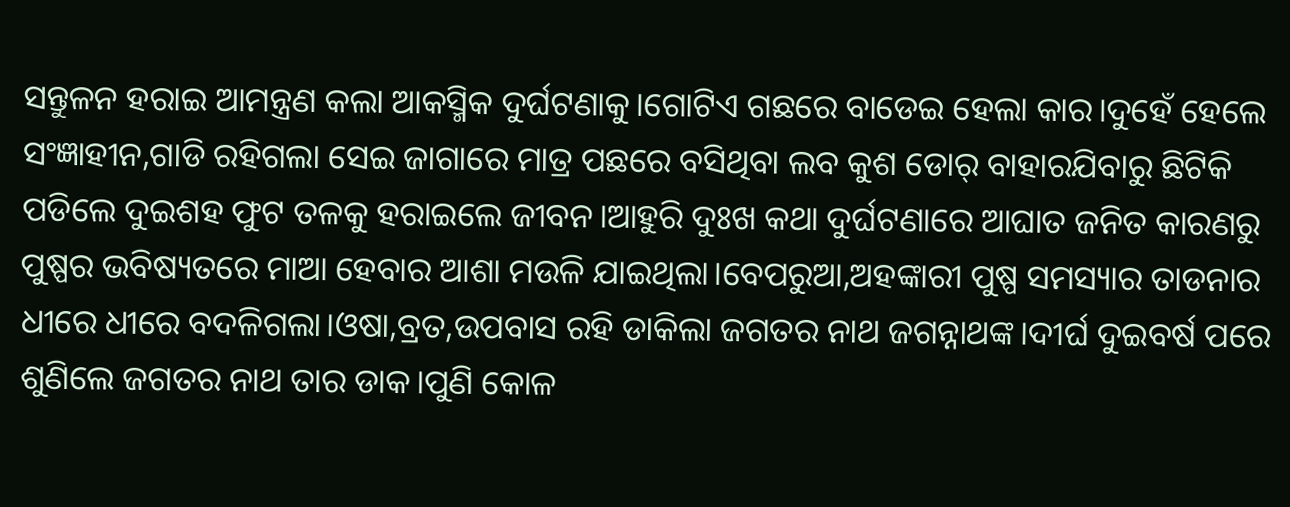ସନ୍ତୁଳନ ହରାଇ ଆମନ୍ତ୍ରଣ କଲା ଆକସ୍ମିକ ଦୁର୍ଘଟଣାକୁ।ଗୋଟିଏ ଗଛରେ ବାଡେଇ ହେଲା କାର।ଦୁହେଁ ହେଲେ ସଂଜ୍ଞାହୀନ,ଗାଡି ରହିଗଲା ସେଇ ଜାଗାରେ ମାତ୍ର ପଛରେ ବସିଥିବା ଲବ କୁଶ ଡୋର୍ ବାହାରଯିବାରୁ ଛିଟିକି ପଡିଲେ ଦୁଇଶହ ଫୁଟ ତଳକୁ ହରାଇଲେ ଜୀବନ।ଆହୁରି ଦୁଃଖ କଥା ଦୁର୍ଘଟଣାରେ ଆଘାତ ଜନିତ କାରଣରୁ ପୁଷ୍ପର ଭବିଷ୍ୟତରେ ମାଆ ହେବାର ଆଶା ମଉଳି ଯାଇଥିଲା।ବେପରୁଆ,ଅହଙ୍କାରୀ ପୁଷ୍ପ ସମସ୍ୟାର ତାଡନାର ଧୀରେ ଧୀରେ ବଦଳିଗଲା।ଓଷା,ବ୍ରତ,ଉପବାସ ରହି ଡାକିଲା ଜଗତର ନାଥ ଜଗନ୍ନାଥଙ୍କ।ଦୀର୍ଘ ଦୁଇବର୍ଷ ପରେ ଶୁଣିଲେ ଜଗତର ନାଥ ତାର ଡାକ।ପୁଣି କୋଳ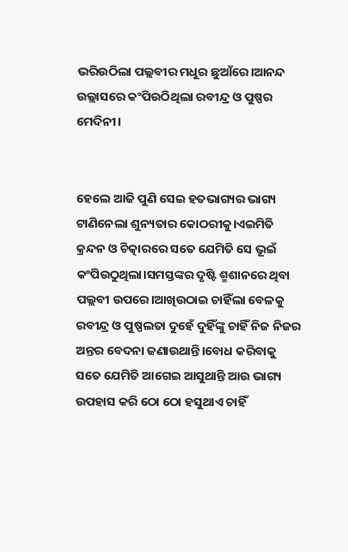ଭରିଉଠିଲା ପଲ୍ଲବୀର ମଧୁର ଛୁଆଁରେ।ଆନନ୍ଦ ଉଲ୍ଲାସରେ କଂପିଉଠିଥିଲା ରବୀନ୍ଦ୍ର ଓ ପୁଷ୍ପର ମେଦିନୀ।


ହେଲେ ଆଜି ପୁଣି ସେଇ ହତଭାଗ୍ୟର ଭାଗ୍ୟ ଟାଣିନେଲା ଶୁନ୍ୟତାର କୋଠରୀକୁ।ଏଇମିତି କ୍ରନ୍ଦନ ଓ ଚିତ୍କାରରେ ସତେ ଯେମିତି ସେ ଭୂଇଁ କଂପିଉଠୁଥିଲା।ସମସ୍ତଙ୍କର ଦୃଷ୍ଟି ଶ୍ମଶାନରେ ଥିବା ପଲ୍ଲବୀ ଉପରେ।ଆଖିଉଠାଇ ଚାହିଁଲା ବେଳକୁ ରବୀନ୍ଦ୍ର ଓ ପୁଷ୍ପଲତା ଦୁହେଁ ଦୁହିଁଙ୍କୁ ଚାହିଁ ନିଜ ନିଜର ଅନ୍ତର ବେଦନା ଜଣାଉଥାନ୍ତି।ବୋଧ କରିବାକୁ ସତେ ଯେମିତି ଆଗେଇ ଆସୁଥାନ୍ତି ଆଉ ଭାଗ୍ୟ ଉପହାସ କରି ଠୋ ଠୋ ହସୁଥାଏ ଚାହିଁ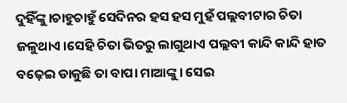ଦୁହିଁଙ୍କୁ।ଚାହୁଚାହୁଁ ସେଦିନର ହସ ହସ ମୁହଁ ପଲ୍ଲବୀଟାର ଚିତା ଜଳୁଥାଏ।ସେହି ଚିତା ଭିତରୁ ଲାଗୁଥାଏ ପଲ୍ଲବୀ କାନ୍ଦି କାନ୍ଦି ହାତ ବଢ଼େଇ ଡାକୁଛି ତା ବାପା ମାଆଙ୍କୁ। ସେଇ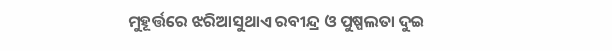ମୁହୂର୍ତ୍ତରେ ଝରିଆସୁଥାଏ ରବୀନ୍ଦ୍ର ଓ ପୁଷ୍ପଲତା ଦୁଇ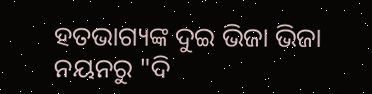ହତଭାଗ୍ୟଙ୍କ ଦୁଇ ଭିଜା ଭିଜା ନୟନରୁ "ଦି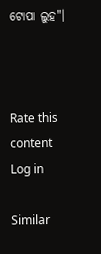ଟୋପା ଲୁହ"।



Rate this content
Log in

Similar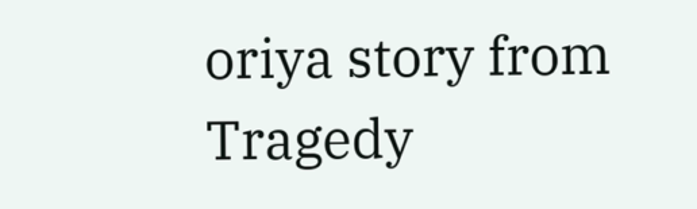oriya story from Tragedy